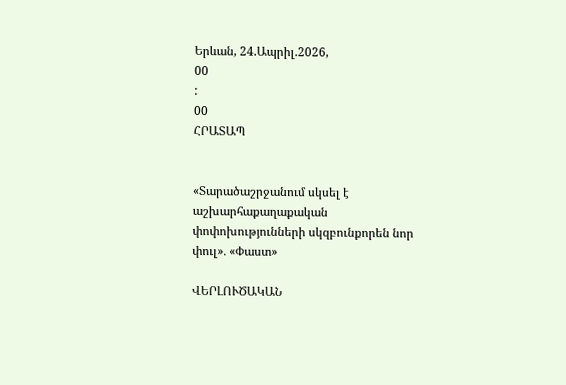Երևան, 24.Ապրիլ.2026,
00
:
00
ՀՐԱՏԱՊ


«Տարածաշրջանում սկսել է աշխարհաքաղաքական փոփոխությունների սկզբունքորեն նոր փուլ»․ «Փաստ»

ՎԵՐԼՈՒԾԱԿԱՆ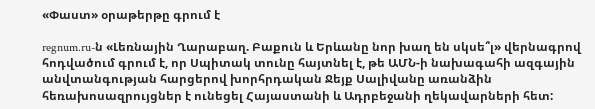«Փաստ» օրաթերթը գրում է

regnum.ru-ն «Լեռնային Ղարաբաղ. Բաքուն և Երևանը նոր խաղ են սկսե՞լ» վերնագրով հոդվածում գրում է, որ Սպիտակ տունը հայտնել է, թե ԱՄՆ-ի նախագահի ազգային անվտանգության հարցերով խորհրդական Ջեյք Սալիվանը առանձին հեռախոսազրույցներ է ունեցել Հայաստանի և Ադրբեջանի ղեկավարների հետ: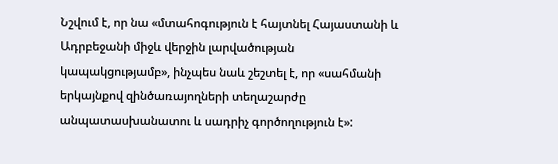Նշվում է, որ նա «մտահոգություն է հայտնել Հայաստանի և Ադրբեջանի միջև վերջին լարվածության կապակցությամբ», ինչպես նաև շեշտել է, որ «սահմանի երկայնքով զինծառայողների տեղաշարժը անպատասխանատու և սադրիչ գործողություն է»: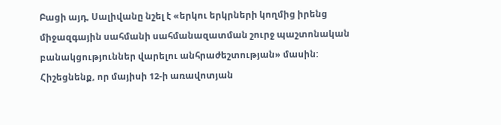Բացի այդ, Սալիվանը նշել է «երկու երկրների կողմից իրենց միջազգային սահմանի սահմանազատման շուրջ պաշտոնական բանակցություններ վարելու անհրաժեշտության» մասին: Հիշեցնենք, որ մայիսի 12-ի առավոտյան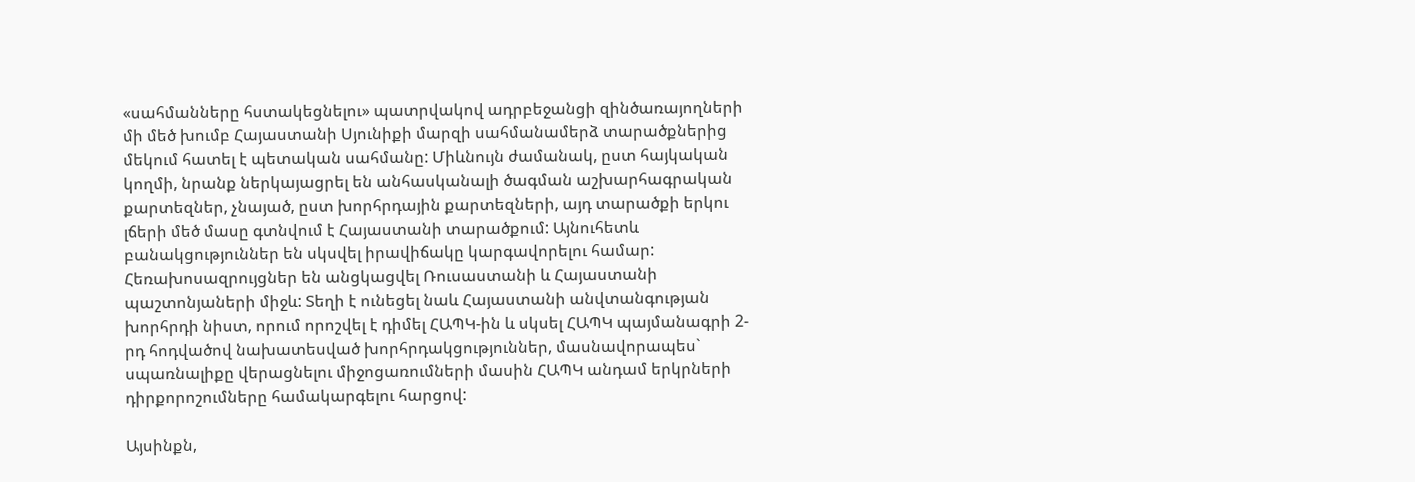«սահմանները հստակեցնելու» պատրվակով ադրբեջանցի զինծառայողների մի մեծ խումբ Հայաստանի Սյունիքի մարզի սահմանամերձ տարածքներից մեկում հատել է պետական սահմանը: Միևնույն ժամանակ, ըստ հայկական կողմի, նրանք ներկայացրել են անհասկանալի ծագման աշխարհագրական քարտեզներ, չնայած, ըստ խորհրդային քարտեզների, այդ տարածքի երկու լճերի մեծ մասը գտնվում է Հայաստանի տարածքում: Այնուհետև բանակցություններ են սկսվել իրավիճակը կարգավորելու համար: Հեռախոսազրույցներ են անցկացվել Ռուսաստանի և Հայաստանի պաշտոնյաների միջև: Տեղի է ունեցել նաև Հայաստանի անվտանգության խորհրդի նիստ, որում որոշվել է դիմել ՀԱՊԿ-ին և սկսել ՀԱՊԿ պայմանագրի 2-րդ հոդվածով նախատեսված խորհրդակցություններ, մասնավորապես` սպառնալիքը վերացնելու միջոցառումների մասին ՀԱՊԿ անդամ երկրների դիրքորոշումները համակարգելու հարցով:

Այսինքն,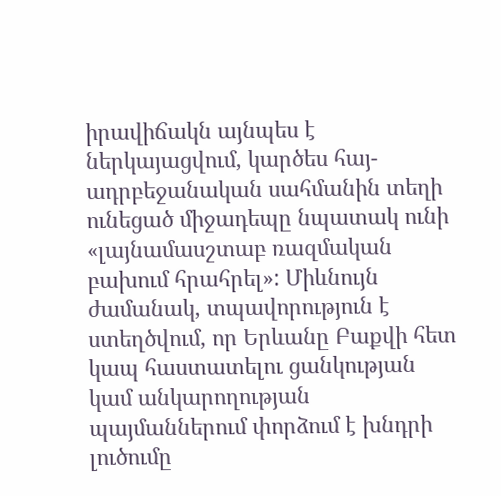իրավիճակն այնպես է ներկայացվում, կարծես հայ-ադրբեջանական սահմանին տեղի ունեցած միջադեպը նպատակ ունի «լայնամասշտաբ ռազմական բախում հրահրել»: Միևնույն ժամանակ, տպավորություն է ստեղծվում, որ Երևանը Բաքվի հետ կապ հաստատելու ցանկության կամ անկարողության պայմաններում փորձում է խնդրի լուծումը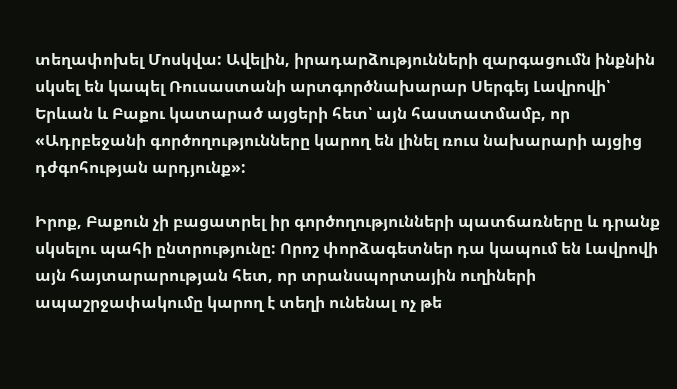տեղափոխել Մոսկվա: Ավելին, իրադարձությունների զարգացումն ինքնին սկսել են կապել Ռուսաստանի արտգործնախարար Սերգեյ Լավրովի՝ Երևան և Բաքու կատարած այցերի հետ՝ այն հաստատմամբ, որ «Ադրբեջանի գործողությունները կարող են լինել ռուս նախարարի այցից դժգոհության արդյունք»:

Իրոք, Բաքուն չի բացատրել իր գործողությունների պատճառները և դրանք սկսելու պահի ընտրությունը: Որոշ փորձագետներ դա կապում են Լավրովի այն հայտարարության հետ, որ տրանսպորտային ուղիների ապաշրջափակումը կարող է տեղի ունենալ ոչ թե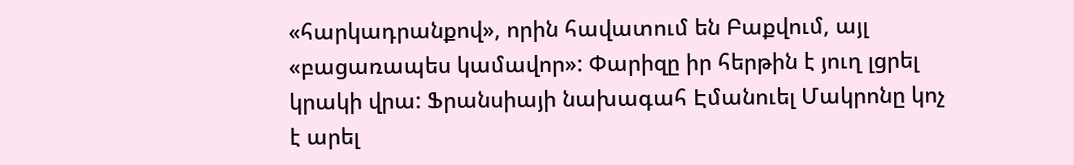«հարկադրանքով», որին հավատում են Բաքվում, այլ «բացառապես կամավոր»: Փարիզը իր հերթին է յուղ լցրել կրակի վրա: Ֆրանսիայի նախագահ Էմանուել Մակրոնը կոչ է արել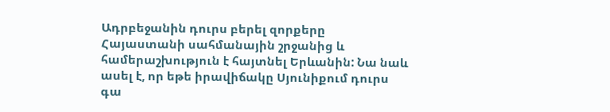Ադրբեջանին դուրս բերել զորքերը Հայաստանի սահմանային շրջանից և համերաշխություն է հայտնել Երևանին: Նա նաև ասել է, որ եթե իրավիճակը Սյունիքում դուրս գա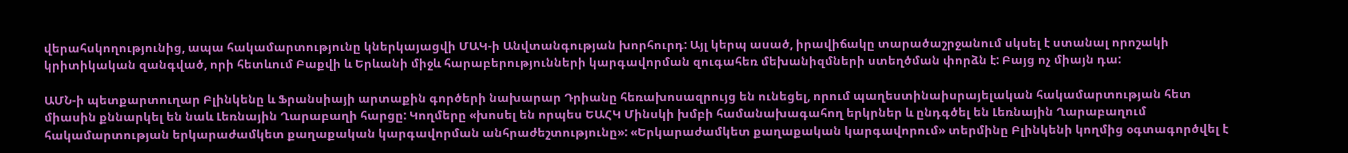վերահսկողությունից, ապա հակամարտությունը կներկայացվի ՄԱԿ-ի Անվտանգության խորհուրդ: Այլ կերպ ասած, իրավիճակը տարածաշրջանում սկսել է ստանալ որոշակի կրիտիկական զանգված, որի հետևում Բաքվի և Երևանի միջև հարաբերությունների կարգավորման զուգահեռ մեխանիզմների ստեղծման փորձն է: Բայց ոչ միայն դա:

ԱՄՆ-ի պետքարտուղար Բլինկենը և Ֆրանսիայի արտաքին գործերի նախարար Դրիանը հեռախոսազրույց են ունեցել, որում պաղեստինաիսրայելական հակամարտության հետ միասին քննարկել են նաև Լեռնային Ղարաբաղի հարցը: Կողմերը «խոսել են որպես ԵԱՀԿ Մինսկի խմբի համանախագահող երկրներ և ընդգծել են Լեռնային Ղարաբաղում հակամարտության երկարաժամկետ քաղաքական կարգավորման անհրաժեշտությունը»: «Երկարաժամկետ քաղաքական կարգավորում» տերմինը Բլինկենի կողմից օգտագործվել է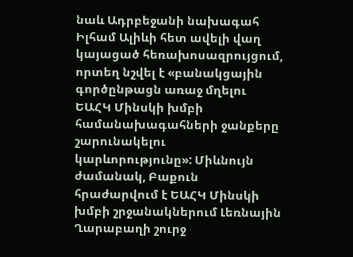նաև Ադրբեջանի նախագահ Իլհամ Ալիևի հետ ավելի վաղ կայացած հեռախոսազրույցում, որտեղ նշվել է «բանակցային գործընթացն առաջ մղելու ԵԱՀԿ Մինսկի խմբի համանախագահների ջանքերը շարունակելու կարևորությունը»: Միևնույն ժամանակ, Բաքուն հրաժարվում է ԵԱՀԿ Մինսկի խմբի շրջանակներում Լեռնային Ղարաբաղի շուրջ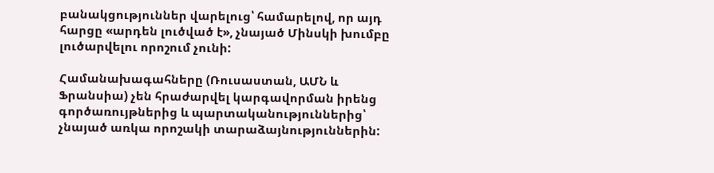բանակցություններ վարելուց՝ համարելով, որ այդ հարցը «արդեն լուծված է», չնայած Մինսկի խումբը լուծարվելու որոշում չունի:

Համանախագահները (Ռուսաստան, ԱՄՆ և Ֆրանսիա) չեն հրաժարվել կարգավորման իրենց գործառույթներից և պարտականություններից՝ չնայած առկա որոշակի տարաձայնություններին: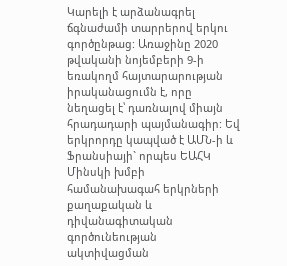Կարելի է արձանագրել ճգնաժամի տարրերով երկու գործընթաց: Առաջինը 2020 թվականի նոյեմբերի 9-ի եռակողմ հայտարարության իրականացումն է, որը նեղացել է՝ դառնալով միայն հրադադարի պայմանագիր: Եվ երկրորդը կապված է ԱՄՆ-ի և Ֆրանսիայի` որպես ԵԱՀԿ Մինսկի խմբի համանախագահ երկրների քաղաքական և դիվանագիտական գործունեության ակտիվացման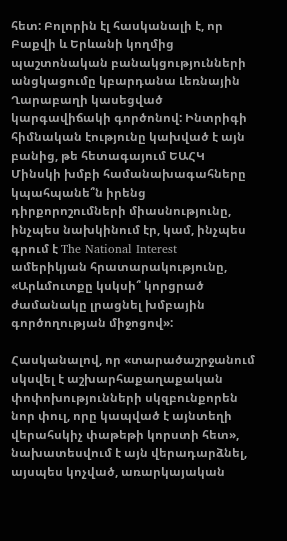հետ: Բոլորին էլ հասկանալի է, որ Բաքվի և Երևանի կողմից պաշտոնական բանակցությունների անցկացումը կբարդանա Լեռնային Ղարաբաղի կասեցված կարգավիճակի գործոնով: Ինտրիգի հիմնական էությունը կախված է այն բանից, թե հետագայում ԵԱՀԿ Մինսկի խմբի համանախագահները կպահպանե՞ն իրենց դիրքորոշումների միասնությունը, ինչպես նախկինում էր, կամ, ինչպես գրում է The National Interest ամերիկյան հրատարակությունը, «Արևմուտքը կսկսի՞ կորցրած ժամանակը լրացնել խմբային գործողության միջոցով»:

Հասկանալով, որ «տարածաշրջանում սկսվել է աշխարհաքաղաքական փոփոխությունների սկզբունքորեն նոր փուլ, որը կապված է այնտեղի վերահսկիչ փաթեթի կորստի հետ», նախատեսվում է այն վերադարձնել, այսպես կոչված, առարկայական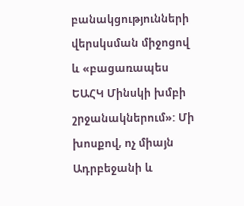բանակցությունների վերսկսման միջոցով և «բացառապես ԵԱՀԿ Մինսկի խմբի շրջանակներում»: Մի խոսքով, ոչ միայն Ադրբեջանի և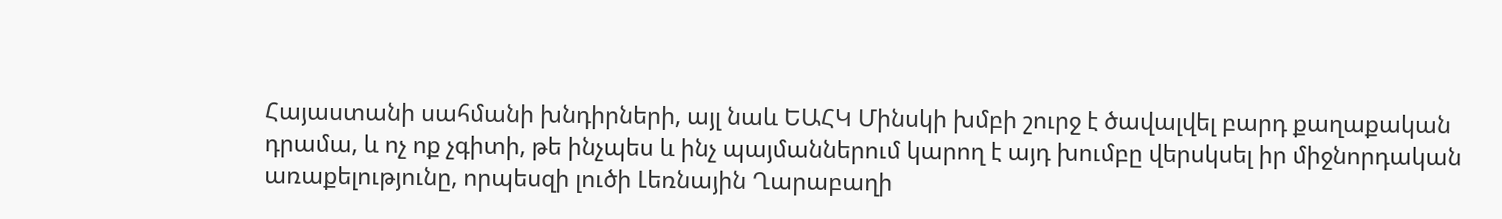Հայաստանի սահմանի խնդիրների, այլ նաև ԵԱՀԿ Մինսկի խմբի շուրջ է ծավալվել բարդ քաղաքական դրամա, և ոչ ոք չգիտի, թե ինչպես և ինչ պայմաններում կարող է այդ խումբը վերսկսել իր միջնորդական առաքելությունը, որպեսզի լուծի Լեռնային Ղարաբաղի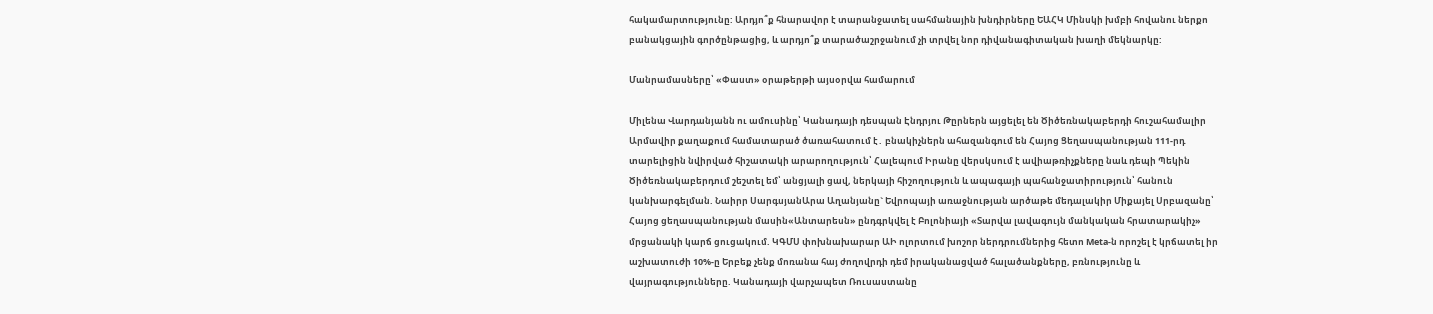հակամարտությունը: Արդյո՞ք հնարավոր է տարանջատել սահմանային խնդիրները ԵԱՀԿ Մինսկի խմբի հովանու ներքո բանակցային գործընթացից, և արդյո՞ք տարածաշրջանում չի տրվել նոր դիվանագիտական խաղի մեկնարկը:

Մանրամասները՝ «Փաստ» օրաթերթի այսօրվա համարում

Միլենա Վարդանյանն ու ամուսինը՝ Կանադայի դեսպան Էնդրյու Թըրներն այցելել են Ծիծեռնակաբերդի հուշահամալիր Արմավիր քաղաքում համատարած ծառահատում է․ բնակիչներն ահազանգում են Հայոց Ցեղասպանության 111-րդ տարելիցին նվիրված հիշատակի արարողություն՝ Հալեպում Իրանը վերսկսում է ավիաթռիչքները նաև դեպի Պեկին Ծիծեռնակաբերդում շեշտել եմ՝ անցյալի ցավ, ներկայի հիշողություն և ապագայի պահանջատիրություն՝ հանուն կանխարգելման. Նաիրր ՍարգսյանԱրա Աղանյանը` Եվրոպայի առաջնության արծաթե մեդալակիր Միքայել Սրբազանը՝ Հայոց ցեղասպանության մասին«Անտարեսն» ընդգրկվել է Բոլոնիայի «Տարվա լավագույն մանկական հրատարակիչ» մրցանակի կարճ ցուցակում. ԿԳՄՍ փոխնախարար ԱԻ ոլորտում խոշոր ներդրումներից հետո Meta-ն որոշել է կրճատել իր աշխատուժի 10%-ը Երբեք չենք մոռանա հայ ժողովրդի դեմ իրականացված հալածանքները, բռնությունը և վայրագությունները. Կանադայի վարչապետ Ռուսաստանը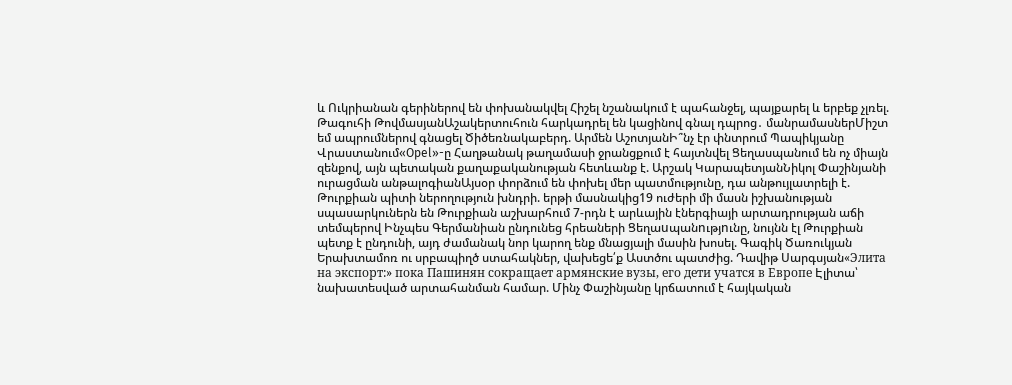և Ուկրիանան գերիներով են փոխանակվել Հիշել նշանակում է պահանջել, պայքարել և երբեք չլռել. Թագուհի ԹովմասյանԱշակերտուհուն հարկադրել են կացինով գնալ դպրոց․ մանրամասներՄիշտ եմ ապրումներով գնացել Ծիծեռնակաբերդ. Արմեն ԱշոտյանԻ՞նչ էր փնտրում Պապիկյանը Վրաստանում«Opel»-ը Հաղթանակ թաղամասի ջրանցքում է հայտնվել Ցեղասպանում են ոչ միայն զենքով, այն պետական քաղաքականության հետևանք է. Արշակ ԿարապետյանՆիկոլ Փաշինյանի ուրացման անթալոգիանԱյսօր փորձում են փոխել մեր պատմությունը, դա անթույլատրելի է. Թուրքիան պիտի ներողություն խնդրի. երթի մասնակից19 ուժերի մի մասն իշխանության սպասարկուներն են Թուրքիան աշխարհում 7-րդն է արևային էներգիայի արտադրության աճի տեմպերով Ինչպես Գերմանիան ընդունեց հրեաների Ցեղաuպանnւթյnւնը, նույնն էլ Թուրքիան պետք է ընդունի, այդ ժամանակ նոր կարող ենք մնացյալի մասին խոսել. Գագիկ Ծառուկյան Երախտամոռ ու սրբապիղծ ստահակներ, վախեցե՛ք Աստծու պատժից. Դավիթ Սարգսյան«Элита на экспорт:» пока Пашинян сокращает армянские вузы, его дети учатся в Европе Էլիտա՝ նախատեսված արտահանման համար. Մինչ Փաշինյանը կրճատում է հայկական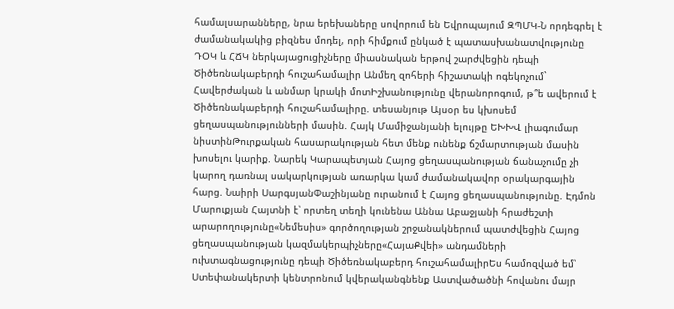համալսարանները, նրա երեխաները սովորում են Եվրոպայում ԶՊՄԿ-Ն որդեգրել է ժամանակակից բիզնես մոդել, որի հիմքում ընկած է պատասխանատվությունը ԴՕԿ և ՀՃԿ ներկայացուցիչները միասնական երթով շարժվեցին դեպի Ծիծեռնակաբերդի հուշահամալիր Անմեղ զոհերի հիշատակի ոգեկոչում` Հավերժական և անմար կրակի մոտԻշխանությունը վերանորոգում, թ՞ե ավերում է Ծիծեռնակաբերդի հուշահամալիրը. տեսանյութ Այսօր ես կխոսեմ ցեղասպանությունների մասին. Հայկ Մամիջանյանի ելույթը ԵԽԽՎ լիագումար նիստինԹուրքական հասարակության հետ մենք ունենք ճշմարտության մասին խոսելու կարիք. Նարեկ Կարապետյան Հայոց ցեղասպանության ճանաչումը չի կարող դառնալ սակարկության առարկա կամ ժամանակավոր օրակարգային հարց. Նաիրի ՍարգսյանՓաշինյանը ուրանում է Հայոց ցեղասպանությունը. Էդմոն Մարուքյան Հայտնի է՝ որտեղ տեղի կունենա Աննա Աբաջյանի հրաժեշտի արարողությունը«Նեմեսիս» գործողության շրջանակներում պատժվեցին Հայոց ցեղասպանության կազմակերպիչները«ՀայաՔվեի» անդամների ուխտագնացությունը դեպի Ծիծեռնակաբերդ հուշահամալիրԵս համոզված եմ՝ Ստեփանակերտի կենտրոնում կվերականգնենք Աստվածածնի հովանու մայր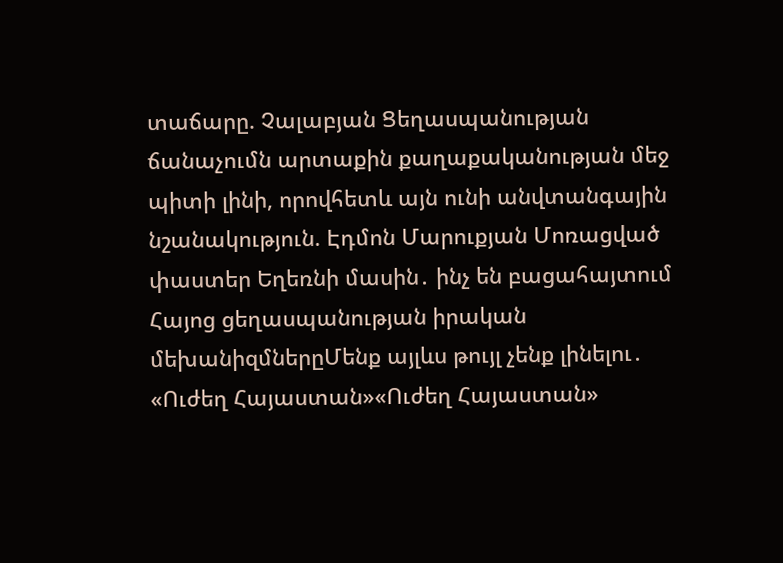տաճարը. Չալաբյան Ցեղասպանության ճանաչումն արտաքին քաղաքականության մեջ պիտի լինի, որովհետև այն ունի անվտանգային նշանակություն. Էդմոն Մարուքյան Մոռացված փաստեր Եղեռնի մասին․ ինչ են բացահայտում Հայոց ցեղասպանության իրական մեխանիզմներըՄենք այլևս թույլ չենք լինելու․ «Ուժեղ Հայաստան»«Ուժեղ Հայաստան»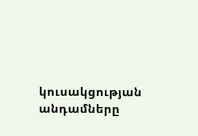կուսակցության անդամները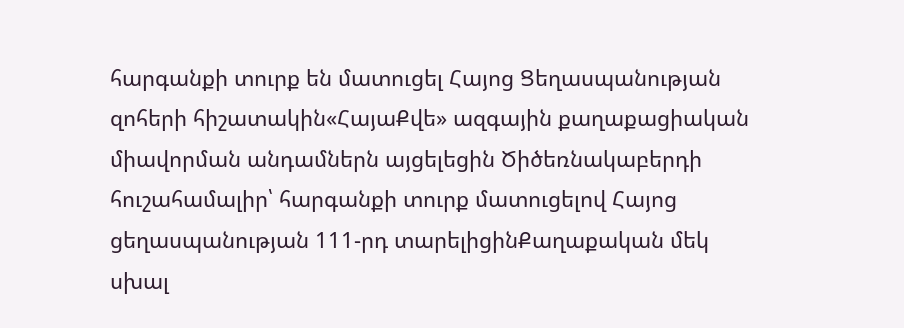հարգանքի տուրք են մատուցել Հայոց Ցեղասպանության զոհերի հիշատակին«ՀայաՔվե» ազգային քաղաքացիական միավորման անդամներն այցելեցին Ծիծեռնակաբերդի հուշահամալիր՝ հարգանքի տուրք մատուցելով Հայոց ցեղասպանության 111-րդ տարելիցինՔաղաքական մեկ սխալ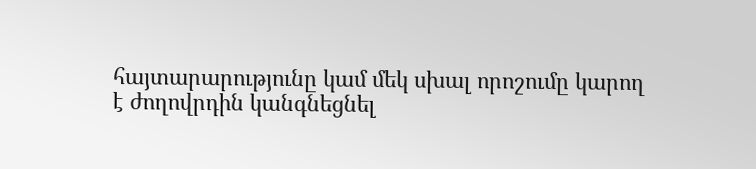հայտարարությունը կամ մեկ սխալ որոշումը կարող է ժողովրդին կանգնեցնել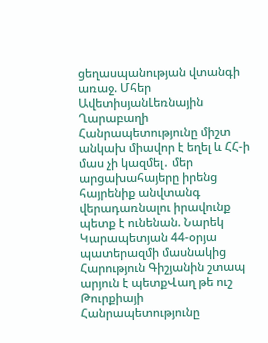ցեղասպանության վտանգի առաջ. Մհեր ԱվետիսյանԼեռնային Ղարաբաղի Հանրապետությունը միշտ անկախ միավոր է եղել և ՀՀ-ի մաս չի կազմել․ մեր արցախահայերը իրենց հայրենիք անվտանգ վերադառնալու իրավունք պետք է ունենան. Նարեկ Կարապետյան 44-օրյա պատերազմի մասնակից Հարություն Գիշյանին շտապ արյուն է պետքՎաղ թե ուշ Թուրքիայի Հանրապետությունը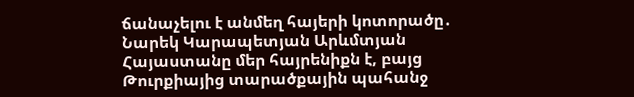ճանաչելու է անմեղ հայերի կոտորածը․ Նարեկ Կարապետյան Արևմտյան Հայաստանը մեր հայրենիքն է, բայց Թուրքիայից տարածքային պահանջ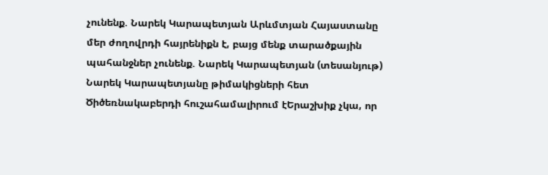չունենք. Նարեկ Կարապետյան Արևմտյան Հայաստանը մեր ժողովրդի հայրենիքն է, բայց մենք տարածքային պահանջներ չունենք. Նարեկ Կարապետյան (տեսանյութ) Նարեկ Կարապետյանը թիմակիցների հետ Ծիծեռնակաբերդի հուշահամալիրում էԵրաշխիք չկա, որ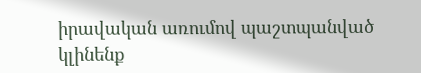իրավական առումով պաշտպանված կլինենք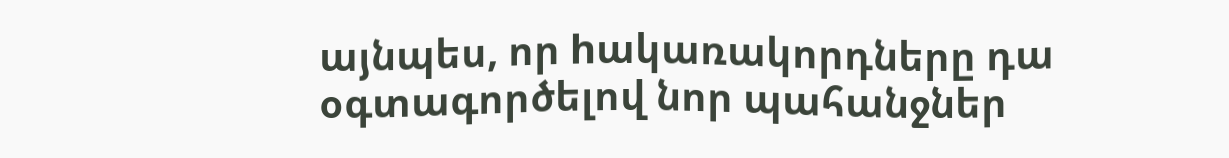այնպես, որ hակառակորդները դա օգտագործելով նոր պահանջներ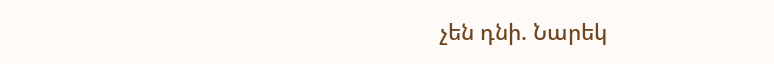չեն դնի. Նարեկ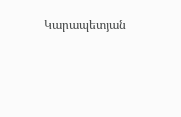Կարապետյան